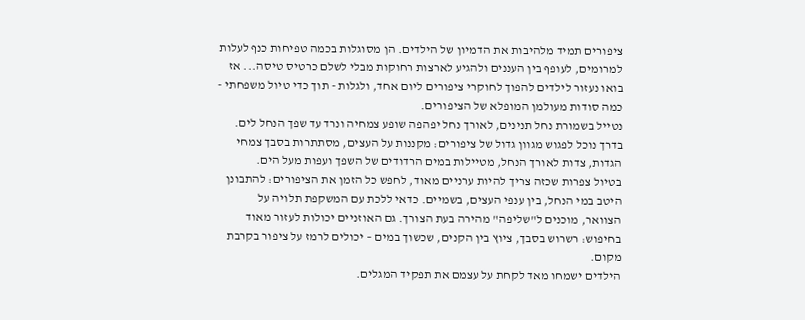ציפורים תמיד מלהיבות את הדמיון של הילדים. הן מסוגלות בכמה טפיחות כנף לעלות למרומים, לעופף בין העננים ולהגיע לארצות רחוקות מבלי לשלם כרטיס טיסה... אז בואו נעזור לילדים להפוך לחוקרי ציפורים ליום אחד, ולגלות - תוך כדי טיול משפחתי - כמה סודות מעולמן המופלא של הציפורים.
נטייל בשמורת נחל תנינים, לאורך נחל יפהפה שופע צמחיה ונרד עד שפך הנחל לים. בדרך נוכל לפגוש מגוון גדול של ציפורים: מקננות על העצים, מסתתרות בסבך צמחי הגדות, צדות לאורך הנחל, מטיילות במים הרדודים של השפך ועפות מעל הים.
בטיול צפרות שכזה צריך להיות ערניים מאוד, לחפש כל הזמן את הציפורים: להתבונן היטב במי הנחל, בין ענפי העצים, בשמיים. כדאי ללכת עם המשקפת תלויה על הצוואר, מוכנים ל"שליפה" מהירה בעת הצורך. גם האוזניים יכולות לעזור מאוד בחיפוש: רשרוש בסבך, ציוץ בין הקנים, שכשוך במים – יכולים לרמז על ציפור בקרבת מקום.
הילדים ישמחו מאד לקחת על עצמם את תפקיד המגלים.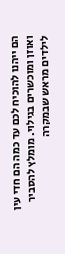הם ייהנו להוכיח לכם עד כמה הם חדי עין ואוזן ומוכשרים בגילוי. מומלץ להסביר לילדים מראש שבמקרה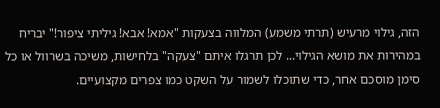הזה, גילוי מרעיש (תרתי משמע) המלווה בצעקות "אמא! אבא! גיליתי ציפור!" יבריח במהירות את מושא הגילוי... לכן תרגלו איתם "צעקה" בלחישות, משיכה בשרוול או כל סימן מוסכם אחר, כדי שתוכלו לשמור על השקט כמו צפרים מקצועיים.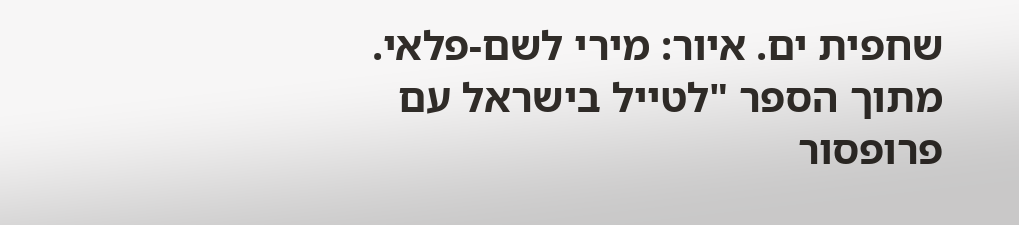שחפית ים. איור: מירי לשם-פלאי. מתוך הספר "לטייל בישראל עם פרופסור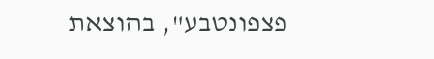פצפונטבע", בהוצאת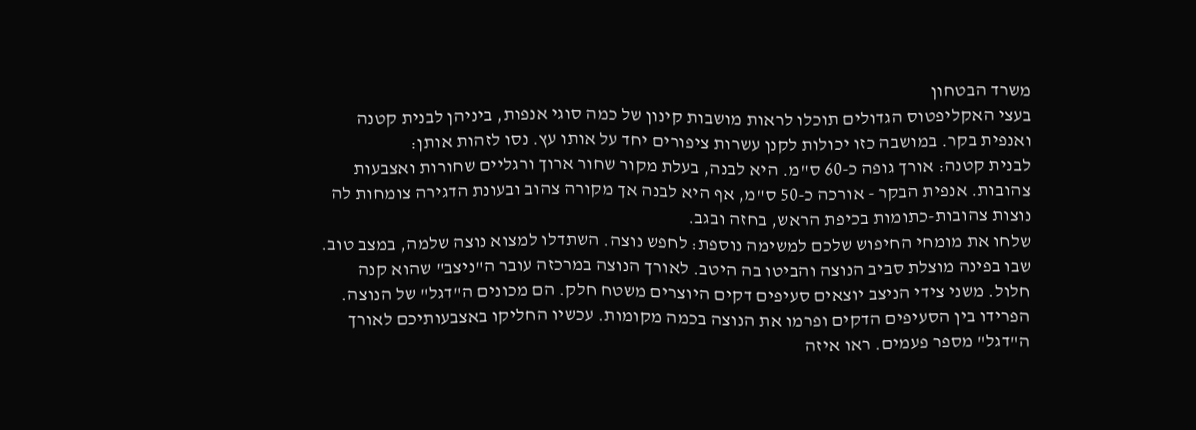משרד הבטחון
בעצי האקליפטוס הגדולים תוכלו לראות מושבות קינון של כמה סוגי אנפות, ביניהן לבנית קטנה ואנפית בקר. במושבה כזו יכולות לקנן עשרות ציפורים יחד על אותו עץ. נסו לזהות אותן:
לבנית קטנה: אורך גופה כ-60 ס"מ. היא לבנה, בעלת מקור שחור ארוך ורגליים שחורות ואצבעות צהובות. אנפית הבקר - אורכה כ-50 ס"מ, אף היא לבנה אך מקורה צהוב ובעונת הדגירה צומחות לה נוצות צהובות-כתומות בכיפת הראש, בחזה ובגב.
שלחו את מומחי החיפוש שלכם למשימה נוספת: לחפש נוצה. השתדלו למצוא נוצה שלמה, במצב טוב. שבו בפינה מוצלת סביב הנוצה והביטו בה היטב. לאורך הנוצה במרכזה עובר ה"ניצב" שהוא קנה חלול. משני צידי הניצב יוצאים סעיפים דקים היוצרים משטח חלק. הם מכונים ה"דגל" של הנוצה. הפרידו בין הסעיפים הדקים ופרמו את הנוצה בכמה מקומות. עכשיו החליקו באצבעותיכם לאורך ה"דגל" מספר פעמים. ראו איזה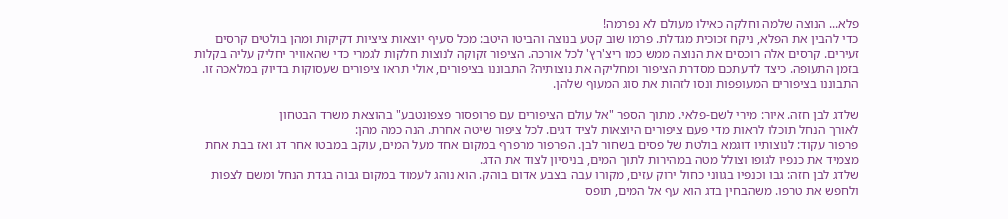פלא... הנוצה שלמה וחלקה כאילו מעולם לא נפרמה!
כדי להבין את הפלא, ניקח זכוכית מגדלת. פרמו שוב קטע בנוצה והביטו היטב: מכל סעיף יוצאות ציציות דקיקות ומהן בולטים קרסים זעירים. קרסים אלה רוכסים את הנוצה ממש כמו ריצ'רץ' לכל אורכה. הציפור זקוקה לנוצות חלקות לגמרי כדי שהאוויר יחליק עליה בקלות בזמן התעופה. כיצד לדעתכם מסדרת הציפור ומחליקה את נוצותיה? התבוננו בציפורים, אולי תראו ציפורים שעסוקות בדיוק במלאכה זו.
התבוננו בציפורים המעופפות ונסו לזהות את סוג המעוף שלהן.

שלדג לבן חזה. איור: מירי לשם-פלאי. מתוך הספר "אל עולם הציפורים עם פרופסור פצפונטבע" בהוצאת משרד הבטחון
לאורך הנחל תוכלו לראות מדי פעם ציפורים היוצאות לציד דגים. לכל ציפור שיטה אחרת. הנה כמה מהן:
פרפור עקוד: לנוצותיו דוגמא בולטת של פסים בשחור לבן. הפרפור מרפרף במקום אחד מעל המים, עוקב במבטו אחר דג ואז בבת אחת מצמיד את כנפיו לגופו וצולל מטה במהירות לתוך המים, בניסיון לצוד את הדג.
שלדג לבן חזה: גבו וכנפיו בגווני כחול ירוק עזים, מקורו עבה בצבע אדום בוהק. הוא נוהג לעמוד במקום גבוה בגדת הנחל ומשם לצפות ולחפש את טרפו. משהבחין בדג הוא עף אל המים, תופס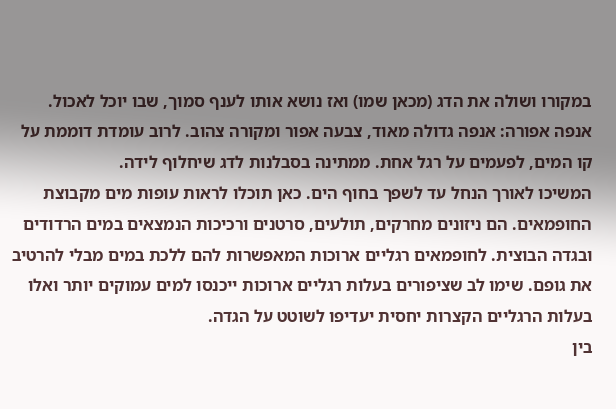במקורו ושולה את הדג (מכאן שמו) ואז נושא אותו לענף סמוך, שבו יוכל לאכול.
אנפה אפורה: אנפה גדולה מאוד, צבעה אפור ומקורה צהוב. לרוב עומדת דוממת על קו המים, לפעמים על רגל אחת. ממתינה בסבלנות לדג שיחלוף לידה.
המשיכו לאורך הנחל עד לשפך בחוף הים. כאן תוכלו לראות עופות מים מקבוצת החופמאים. הם ניזונים מחרקים, תולעים, סרטנים ורכיכות הנמצאים במים הרדודים ובגדה הבוצית. לחופמאים רגליים ארוכות המאפשרות להם ללכת במים מבלי להרטיב את גופם. שימו לב שציפורים בעלות רגליים ארוכות ייכנסו למים עמוקים יותר ואלו בעלות הרגליים הקצרות יחסית יעדיפו לשוטט על הגדה.
בין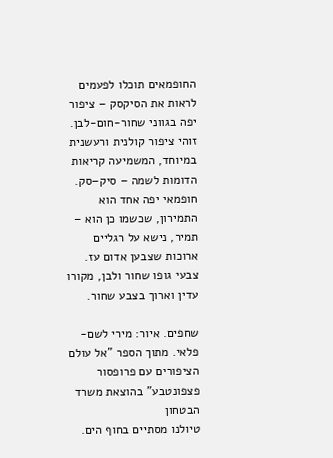החופמאים תוכלו לפעמים לראות את הסיקסק – ציפור יפה בגווני שחור-חום-לבן. זוהי ציפור קולנית ורעשנית במיוחד, המשמיעה קריאות הדומות לשמה – סיק–סק. חופמאי יפה אחד הוא התמירון, שכשמו כן הוא – תמיר, נישא על רגליים ארוכות שצבען אדום עז. צבעי גופו שחור ולבן, מקורו עדין וארוך בצבע שחור.

שחפים. איור: מירי לשם-פלאי. מתוך הספר "אל עולם הציפורים עם פרופסור פצפונטבע" בהוצאת משרד הבטחון
טיולנו מסתיים בחוף הים.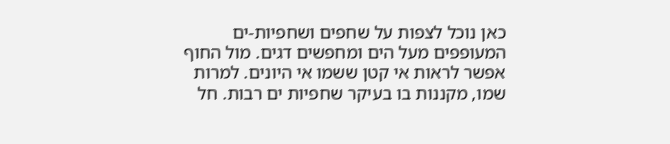כאן נוכל לצפות על שחפים ושחפיות-ים המעופפים מעל הים ומחפשים דגים. מול החוף אפשר לראות אי קטן ששמו אי היונים. למרות שמו, מקננות בו בעיקר שחפיות ים רבות. חל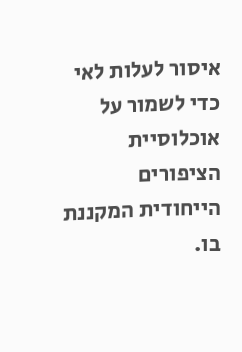איסור לעלות לאי כדי לשמור על אוכלוסיית הציפורים הייחודית המקננת בו.